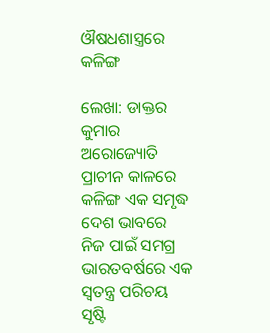ଔଷଧଶାସ୍ତ୍ରରେ କଳିଙ୍ଗ

ଲେଖା: ଡାକ୍ତର କୁମାର ଅରୋଜ୍ୟୋତି
ପ୍ରାଚୀନ କାଳରେ କଳିଙ୍ଗ ଏକ ସମୃଦ୍ଧ ଦେଶ ଭାବରେ ନିଜ ପାଇଁ ସମଗ୍ର ଭାରତବର୍ଷରେ ଏକ ସ୍ୱତନ୍ତ୍ର ପରିଚୟ ସୃଷ୍ଟି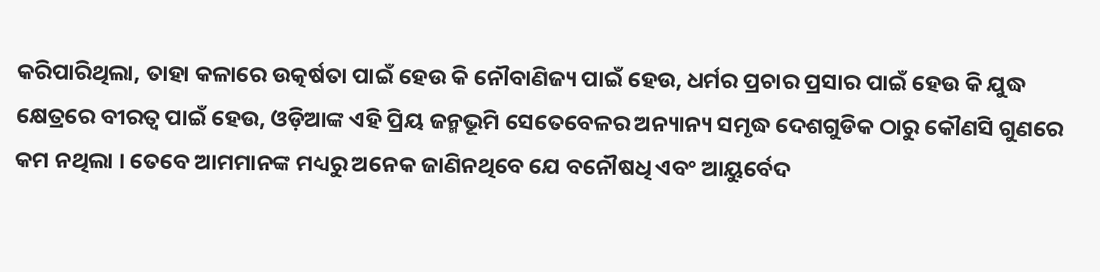କରିପାରିଥିଲା, ତାହା କଳାରେ ଉତ୍କର୍ଷତା ପାଇଁ ହେଉ କି ନୌବାଣିଜ୍ୟ ପାଇଁ ହେଉ, ଧର୍ମର ପ୍ରଚାର ପ୍ରସାର ପାଇଁ ହେଉ କି ଯୁଦ୍ଧ କ୍ଷେତ୍ରରେ ବୀରତ୍ବ ପାଇଁ ହେଉ, ଓଡ଼ିଆଙ୍କ ଏହି ପ୍ରିୟ ଜନ୍ମଭୂମି ସେତେବେଳର ଅନ୍ୟାନ୍ୟ ସମୃଦ୍ଧ ଦେଶଗୁଡିକ ଠାରୁ କୌଣସି ଗୁଣରେ କମ ନଥିଲା । ତେବେ ଆମମାନଙ୍କ ମଧ୍ୟରୁ ଅନେକ ଜାଣିନଥିବେ ଯେ ବନୌଷଧି ଏବଂ ଆୟୁର୍ବେଦ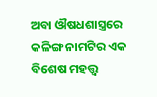ଅବା ଔଷଧଶାସ୍ତ୍ରରେ କଳିଙ୍ଗ ନାମଟିର ଏକ ବିଶେଷ ମହତ୍ତ୍ୱ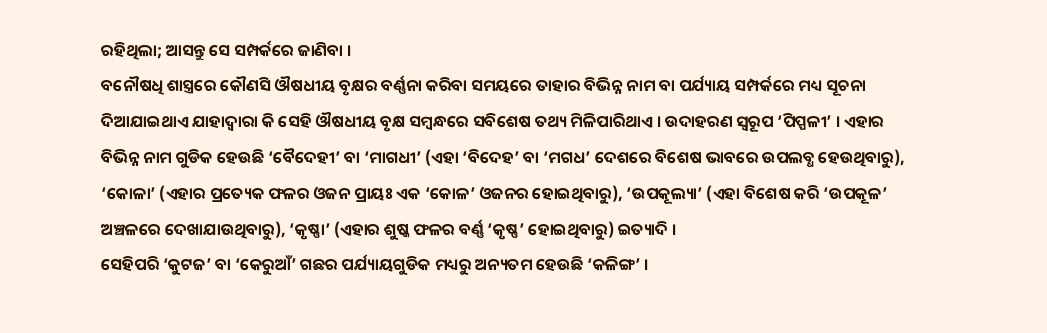ରହିଥିଲା; ଆସନ୍ତୁ ସେ ସମ୍ପର୍କରେ ଜାଣିବା ।
ବନୌଷଧି ଶାସ୍ତ୍ରରେ କୌଣସି ଔଷଧୀୟ ବୃକ୍ଷର ବର୍ଣ୍ଣନା କରିବା ସମୟରେ ତାହାର ବିଭିନ୍ନ ନାମ ବା ପର୍ଯ୍ୟାୟ ସମ୍ପର୍କରେ ମଧ୍ୟ ସୂଚନା ଦିଆଯାଇଥାଏ ଯାହାଦ୍ୱାରା କି ସେହି ଔଷଧୀୟ ବୃକ୍ଷ ସମ୍ବନ୍ଧରେ ସବିଶେଷ ତଥ୍ୟ ମିଳିପାରିଥାଏ । ଉଦାହରଣ ସ୍ୱରୂପ ‘ପିପ୍ପଳୀ’ । ଏହାର ବିଭିନ୍ନ ନାମ ଗୁଡିକ ହେଉଛି ‘ବୈଦେହୀ’ ବା ‘ମାଗଧୀ’ (ଏହା ‘ବିଦେହ’ ବା ‘ମଗଧ’ ଦେଶରେ ବିଶେଷ ଭାବରେ ଉପଲବ୍ଧ ହେଉଥିବାରୁ), ‘କୋଳା’ (ଏହାର ପ୍ରତ୍ୟେକ ଫଳର ଓଜନ ପ୍ରାୟଃ ଏକ ‘କୋଳ’ ଓଜନର ହୋଇଥିବାରୁ), ‘ଉପକୂଲ୍ୟା’ (ଏହା ବିଶେଷ କରି ‘ଉପକୂଳ’ ଅଞ୍ଚଳରେ ଦେଖାଯାଉଥିବାରୁ), ‘କୃଷ୍ଣା’ (ଏହାର ଶୁଷ୍କ ଫଳର ବର୍ଣ୍ଣ ‘କୃଷ୍ଣ’ ହୋଇଥିବାରୁ) ଇତ୍ୟାଦି ।
ସେହିପରି ‘କୁଟଜ’ ବା ‘କେରୁଆଁ’ ଗଛର ପର୍ଯ୍ୟାୟଗୁଡିକ ମଧ୍ୟରୁ ଅନ୍ୟତମ ହେଉଛି ‘କଳିଙ୍ଗ’ ।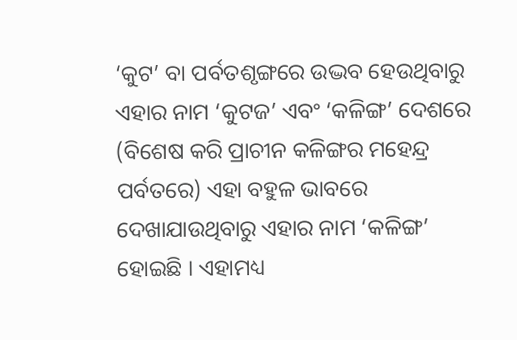‘କୁଟ’ ବା ପର୍ବତଶୃଙ୍ଗରେ ଉଦ୍ଭବ ହେଉଥିବାରୁ ଏହାର ନାମ ‘କୁଟଜ’ ଏବଂ ‘କଳିଙ୍ଗ’ ଦେଶରେ (ବିଶେଷ କରି ପ୍ରାଚୀନ କଳିଙ୍ଗର ମହେନ୍ଦ୍ର ପର୍ବତରେ) ଏହା ବହୁଳ ଭାବରେ ଦେଖାଯାଉଥିବାରୁ ଏହାର ନାମ ‘କଳିଙ୍ଗ’ ହୋଇଛି । ଏହାମଧ୍ୟ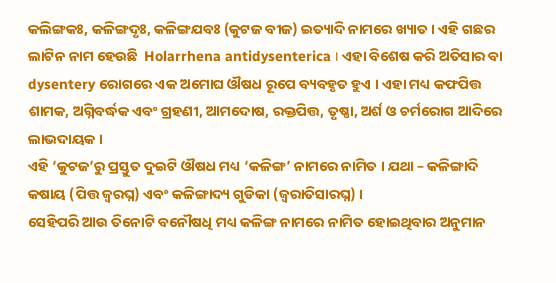କଲିଙ୍ଗକଃ, କଳିଙ୍ଗଦୃଃ, କଳିଙ୍ଗଯବଃ (କୁଟଜ ବୀଜ) ଇତ୍ୟାଦି ନାମରେ ଖ୍ୟାତ । ଏହି ଗଛର ଲାଟିନ ନାମ ହେଉଛି  Holarrhena antidysenterica । ଏହା ବିଶେଷ କରି ଅତିସାର ବା dysentery ରୋଗରେ ଏକ ଅମୋଘ ଔଷଧ ରୂପେ ବ୍ୟବହୃତ ହୁଏ । ଏହା ମଧ୍ୟ କଫପିତ୍ତ ଶାମକ, ଅଗ୍ନିବର୍ଦ୍ଧକ ଏବଂ ଗ୍ରହଣୀ, ଆମଦୋଷ, ରକ୍ତପିତ୍ତ, ତୃଷ୍ଣା, ଅର୍ଶ ଓ ଚର୍ମରୋଗ ଆଦିରେ ଲାଭଦାୟକ ।
ଏହି ‘କୁଟଜ’ରୁ ପ୍ରସ୍ତୁତ ଦୁଇଟି ଔଷଧ ମଧ୍ୟ ‘କଳିଙ୍ଗ’ ନାମରେ ନାମିତ । ଯଥା – କଳିଙ୍ଗାଦି କଷାୟ (ପିତ୍ତ ଜ୍ବରଘ୍ନ) ଏବଂ କଳିଙ୍ଗାଦ୍ୟ ଗୁଡିକା (ଜ୍ବରାତିସାରଘ୍ନ) ।
ସେହିପରି ଆଉ ତିନୋଟି ବନୌଷଧି ମଧ୍ୟ କଳିଙ୍ଗ ନାମରେ ନାମିତ ହୋଇଥିବାର ଅନୁମାନ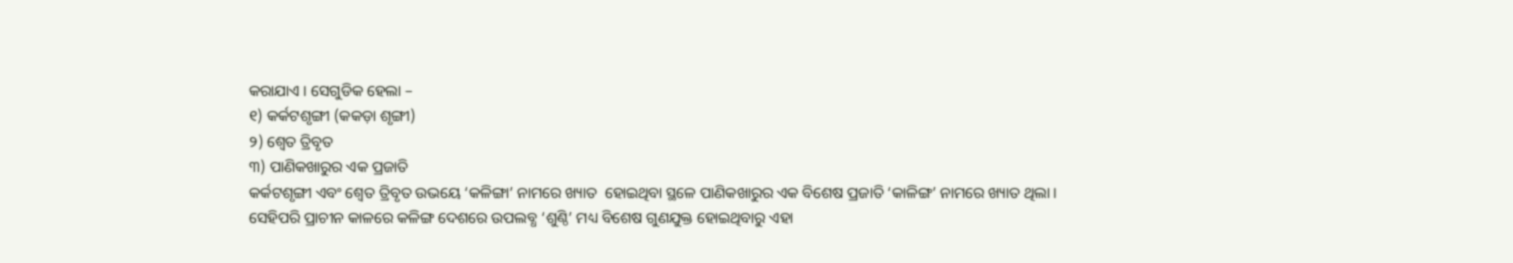କରାଯାଏ । ସେଗୁଡିକ ହେଲା –
୧) କର୍କଟଶୃଙ୍ଗୀ (କକଡ଼ା ଶୃଙ୍ଗୀ)
୨) ଶ୍ଵେତ ତ୍ରିବୃତ
୩) ପାଣିକଖାରୁର ଏକ ପ୍ରଜାତି
କର୍କଟଶୃଙ୍ଗୀ ଏବଂ ଶ୍ଵେତ ତ୍ରିବୃତ ଉଭୟେ ‘କଳିଙ୍ଗା’ ନାମରେ ଖ୍ୟାତ  ହୋଇଥିବା ସ୍ଥଳେ ପାଣିକଖାରୁର ଏକ ବିଶେଷ ପ୍ରଜାତି ‘କାଳିଙ୍ଗ’ ନାମରେ ଖ୍ୟାତ ଥିଲା ।
ସେହିପରି ପ୍ରାଚୀନ କାଳରେ କଳିଙ୍ଗ ଦେଶରେ ଉପଲବ୍ଧ ‘ଶୁଣ୍ଠି’ ମଧ୍ୟ ବିଶେଷ ଗୁଣଯୁକ୍ତ ହୋଇଥିବାରୁ ଏହା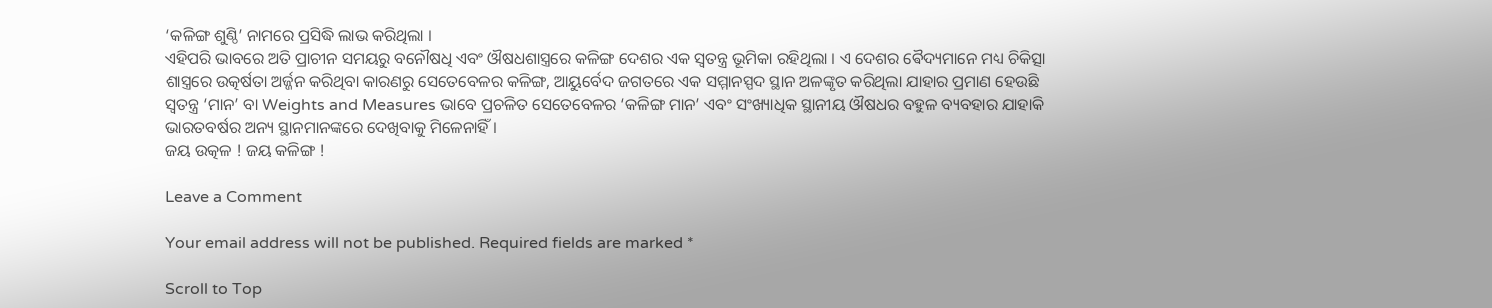‘କଳିଙ୍ଗ ଶୁଣ୍ଠି’ ନାମରେ ପ୍ରସିଦ୍ଧି ଲାଭ କରିଥିଲା ।
ଏହିପରି ଭାବରେ ଅତି ପ୍ରାଚୀନ ସମୟରୁ ବନୌଷଧି ଏବଂ ଔଷଧଶାସ୍ତ୍ରରେ କଳିଙ୍ଗ ଦେଶର ଏକ ସ୍ୱତନ୍ତ୍ର ଭୂମିକା ରହିଥିଲା । ଏ ଦେଶର ଵୈଦ୍ୟମାନେ ମଧ୍ୟ ଚିକିତ୍ସା ଶାସ୍ତ୍ରରେ ଉତ୍କର୍ଷତା ଅର୍ଜ୍ଜନ କରିଥିବା କାରଣରୁ ସେତେବେଳର କଳିଙ୍ଗ, ଆୟୁର୍ବେଦ ଜଗତରେ ଏକ ସମ୍ମାନସ୍ପଦ ସ୍ଥାନ ଅଳଙ୍କୃତ କରିଥିଲା ଯାହାର ପ୍ରମାଣ ହେଉଛି ସ୍ୱତନ୍ତ୍ର ‘ମାନ’ ବା Weights and Measures ଭାବେ ପ୍ରଚଳିତ ସେତେବେଳର ‘କଳିଙ୍ଗ ମାନ’ ଏବଂ ସଂଖ୍ୟାଧିକ ସ୍ଥାନୀୟ ଔଷଧର ବହୁଳ ବ୍ୟବହାର ଯାହାକି ଭାରତବର୍ଷର ଅନ୍ୟ ସ୍ଥାନମାନଙ୍କରେ ଦେଖିବାକୁ ମିଳେନାହିଁ ।
ଜୟ ଉତ୍କଳ ! ଜୟ କଳିଙ୍ଗ !

Leave a Comment

Your email address will not be published. Required fields are marked *

Scroll to Top